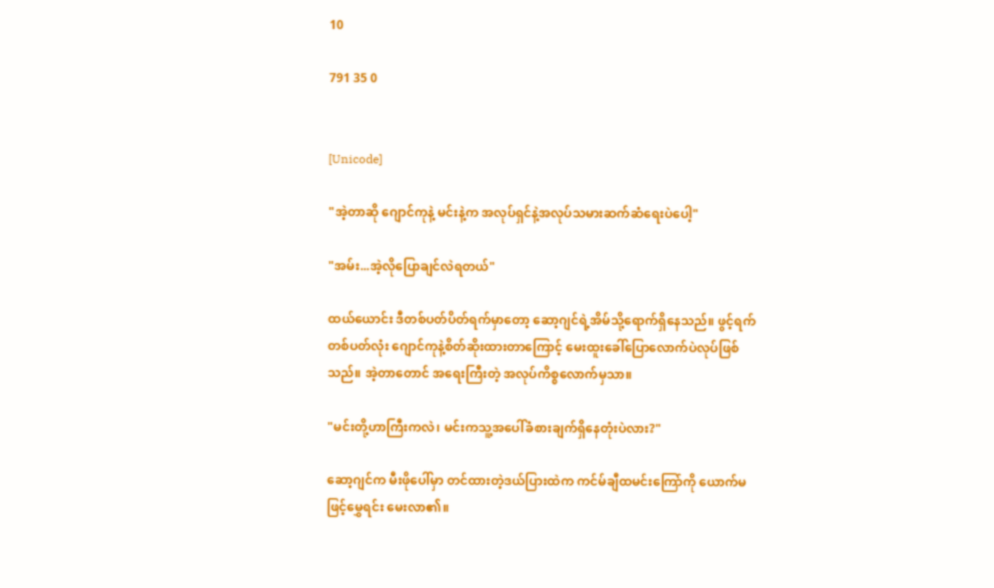10

791 35 0


[Unicode]

"အဲ့တာဆို ဂျောင်ကုနဲ့ မင်းနဲ့က အလုပ်ရှင်နဲ့အလုပ်သမားဆက်ဆံရေးပဲပေါ့"

"အမ်း...အဲ့လိုပြောချင်လဲရတယ်"

ထယ်ယောင်း ဒီတစ်ပတ်ပိတ်ရက်မှာတော့ ဆော့ဂျင်ရဲ့အိမ်သို့ရောက်ရှိနေသည်။ ဖွင့်ရက်တစ်ပတ်လုံး ဂျောင်ကုနဲ့စိတ်ဆိုးထားတာကြောင့် မေးထူးခေါ်ပြောလောက်ပဲလုပ်ဖြစ်သည်။ အဲ့တာတောင် အရေးကြီးတဲ့ အလုပ်ကိစ္စလောက်မှသာ။

"မင်းတို့ဟာကြီးကလဲ၊ မင်းကသူ့အပေါ်ခံစားချက်ရှိနေတုံးပဲလား?"

ဆော့ဂျင်က မီးဖိုပေါ်မှာ တင်ထားတဲ့ဒယ်ပြားထဲက ကင်မ်ချီထမင်းကြော်ကို ယောက်မဖြင့်မွှေရင်း မေးလာ၏။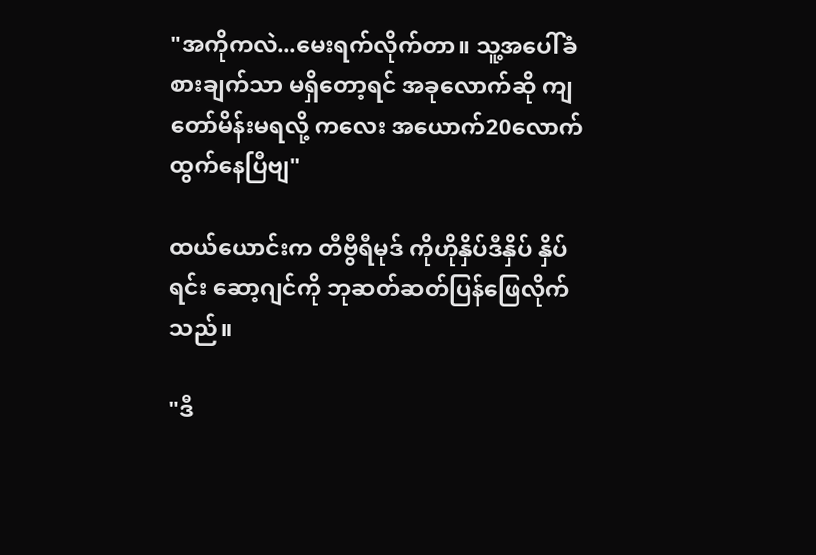"အကိုကလဲ...မေးရက်လိုက်တာ။ သူ့အပေါ်ခံစားချက်သာ မရှိတော့ရင် အခုလောက်ဆို ကျတော်မိန်းမရလို့ ကလေး အယောက်20လောက်ထွက်နေပြီဗျ"

ထယ်ယောင်းက တီဗွီရီမုဒ် ကိုဟိုနှိပ်ဒီနှိပ် နှိပ်ရင်း ဆော့ဂျင်ကို ဘုဆတ်ဆတ်ပြန်ဖြေလိုက်သည်။

"ဒီ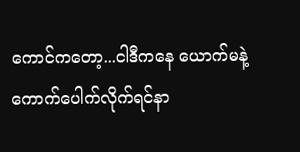ကောင်ကတော့...ငါဒီကနေ ယောက်မနဲ့ကောက်ပေါက်လိုက်ရင်နာ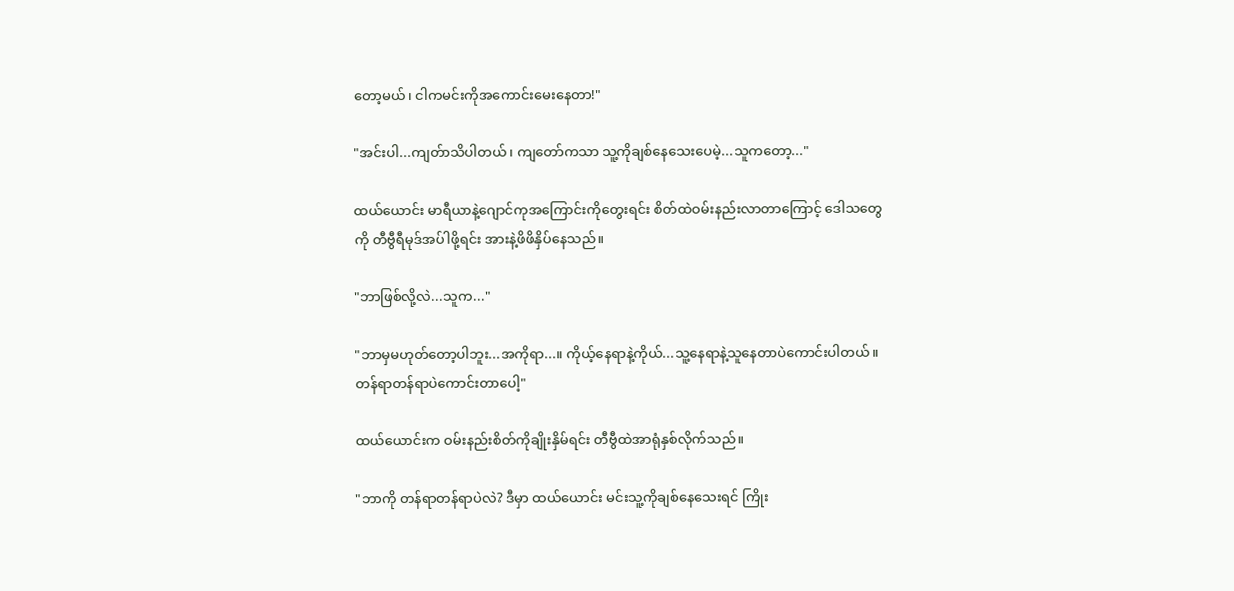တော့မယ်၊ ငါကမင်းကိုအကောင်းမေးနေတာ!"

"အင်းပါ...ကျတ်ာသိပါတယ်၊ ကျတော်ကသာ သူ့ကိုချစ်နေသေးပေမဲ့...သူကတော့..."

ထယ်ယောင်း မာရီယာနဲ့ဂျောင်ကုအကြောင်းကိုတွေးရင်း စိတ်ထဲဝမ်းနည်းလာတာကြောင့် ဒေါသတွေကို တီဗွီရီမုဒ်အပ်ါဖို့ရင်း အားနဲ့ဖိဖိနှိပ်နေသည်။

"ဘာဖြစ်လို့လဲ...သူက..."

"ဘာမှမဟုတ်တော့ပါဘူး...အကိုရာ...။ ကိုယ့်နေရာနဲ့ကိုယ်...သူ့နေရာနဲ့သူနေတာပဲကောင်းပါတယ်။ တန်ရာတန်ရာပဲကောင်းတာပေါ့"

ထယ်ယောင်းက ဝမ်းနည်းစိတ်ကိုချိုးနှိမ်ရင်း တီဗွီထဲအာရုံနှစ်လိုက်သည်။

"ဘာကို တန်ရာတန်ရာပဲလဲ? ဒီမှာ ထယ်ယောင်း မင်းသူ့ကိုချစ်နေသေးရင် ကြိုး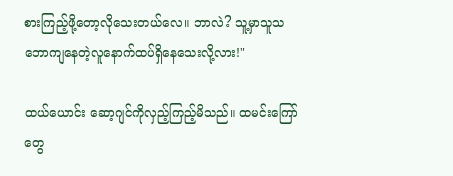စားကြည့်ဖို့တော့လိုသေးတယ်လေ။ ဘာလဲ? သူ့မှာသူသဘောကျနေတဲ့လူနောက်ထပ်ရှိနေသေးလို့လား!"

ထယ်ယောင်း ဆော့ဂျင်ကိုလှည့်ကြည့်မိသည်။ ထမင်းကြော်တွေ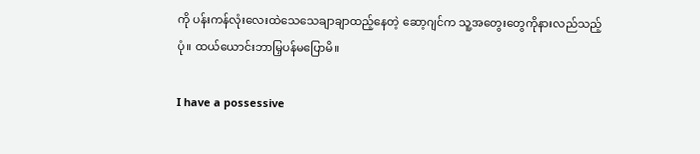ကို ပန်းကန်လုံးလေးထဲသေသေချာချာထည့်နေတဲ့ ဆော့ဂျင်က သူ့အတွေးတွေကိုနားလည်သည့်ပုံ။ ထယ်ယောင်းဘာမြှပန်မပြောမိ။

I have a possessive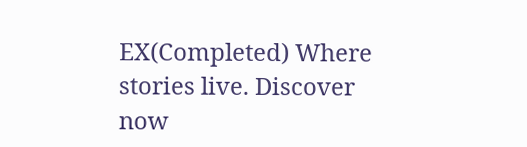EX(Completed) Where stories live. Discover now